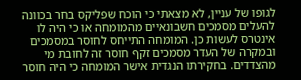לגופו של עניין, לא מצאתי כי הוכח שפליקס בחר בכוונה להעלים מסמכים חשבונאיים מהמומחה או כי היה לו אינטרס לעשות כן. המומחה התייחס לחוסר במסמכים ובמקרה של העדר מסמכים זקף חוסר זה לחובת מי מהצדדים. בחקירתו הנגדית אישר המומחה כי היה חוסר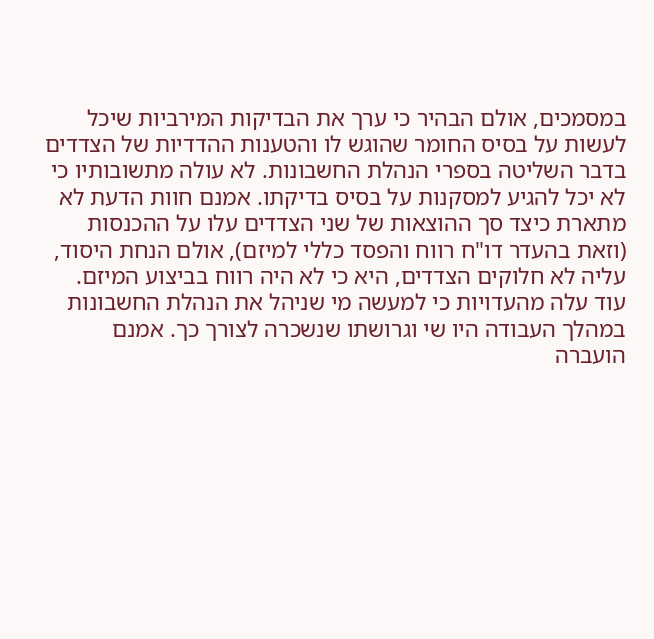במסמכים, אולם הבהיר כי ערך את הבדיקות המירביות שיכל לעשות על בסיס החומר שהוגש לו והטענות ההדדיות של הצדדים בדבר השליטה בספרי הנהלת החשבונות. לא עולה מתשובותיו כי לא יכל להגיע למסקנות על בסיס בדיקתו. אמנם חוות הדעת לא מתארת כיצד סך ההוצאות של שני הצדדים עלו על ההכנסות (וזאת בהעדר דו"ח רווח והפסד כללי למיזם), אולם הנחת היסוד, עליה לא חלוקים הצדדים, היא כי לא היה רווח בביצוע המיזם.
עוד עלה מהעדויות כי למעשה מי שניהל את הנהלת החשבונות במהלך העבודה היו שי וגרושתו שנשכרה לצורך כך. אמנם הועברה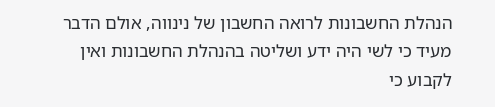הנהלת החשבונות לרואה החשבון של נינווה, אולם הדבר מעיד כי לשי היה ידע ושליטה בהנהלת החשבונות ואין לקבוע כי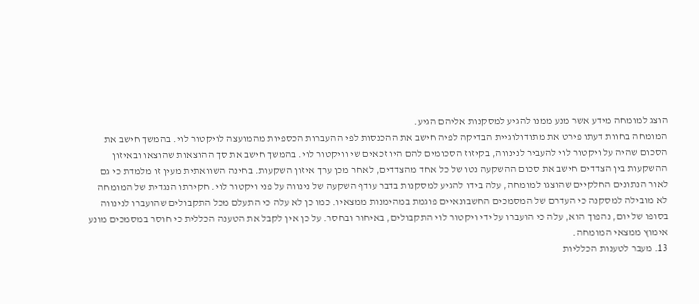הוצג למומחה מידע אשר מנע ממנו להגיע למסקנות אליהם הגיע.
המומחה בחוות דעתו פירט את מתודולוגיית הבדיקה לפיה חישב את ההכנסות לפי ההעברות הכספיות מהמועצה לויקטור לוי. בהמשך חישב את הסכום שהיה על ויקטור לוי להעביר לנינווה, בקיזוז הסכומים להם היו זכאים שי וויקטור לוי. בהמשך חישב את סך ההוצאות שהוצאו ובאיזון ההשקעות בין הצדדים חישב את סכום ההשקעה נטו של כל אחד מהצדדים, לאחר מכן ערך איזון השקעות. בחינה השוואתית מעין זו מלמדת כי גם לאור הנתונים החלקיים שהוצגו למומחה, עלה בידו להגיע למסקנות בדבר עודף השקעה של נינווה על פני ויקטור לוי. חקירתו הנגדית של המומחה לא מובילה למסקנה כי העדרם של המסמכים החשבונאיים פוגמת במהימנות ממצאיו. כמו כן לא עלה כי התעלם מכל התקבולים שהועברו לנינווה בסופו של יום, נהפוך הוא, עלה כי הועברו על ידי ויקטור לוי התקבולים, באיחור ובחסר. על כן אין לקבל את הטענה הכללית כי חוסר במסמכים מונע אימוץ ממצאי המומחה.
13. מעבר לטענות הכלליות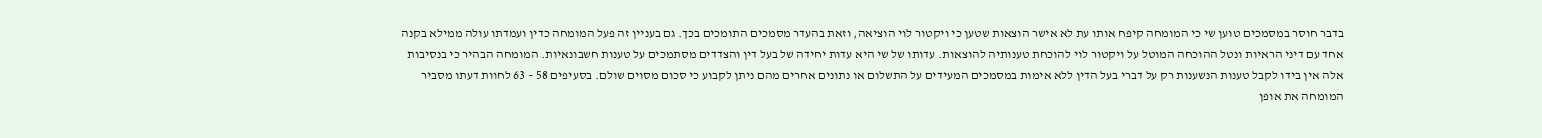בדבר חוסר במסמכים טוען שי כי המומחה קיפח אותו עת לא אישר הוצאות שטען כי ויקטור לוי הוציאה, וזאת בהעדר מסמכים התומכים בכך. גם בעניין זה פעל המומחה כדין ועמדתו עולה ממילא בקנה אחד עם דיני הראיות ונטל ההוכחה המוטל על ויקטור לוי להוכחת טענותיה להוצאות. עדותו של שי היא עדות יחידה של בעל דין והצדדים מסתמכים על טענות חשבונאיות. המומחה הבהיר כי בנסיבות אלה אין בידו לקבל טענות הנשענות רק על דברי בעל הדין ללא אימות במסמכים המעידים על התשלום או נתונים אחרים מהם ניתן לקבוע כי סכום מסוים שולם. בסעיפים 58 – 63 לחוות דעתו מסביר המומחה את אופן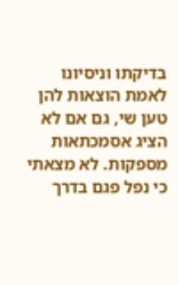בדיקתו וניסיונו לאמת הוצאות להן טען שי, גם אם לא הציג אסמכתאות מספקות. לא מצאתי כי נפל פגם בדרך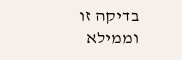בדיקה זו וממילא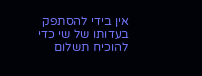אין בידי להסתפק בעדותו של שי כדי להוכיח תשלום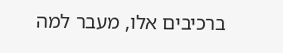ברכיבים אלו, מעבר למה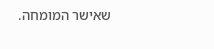שאישר המומחה.